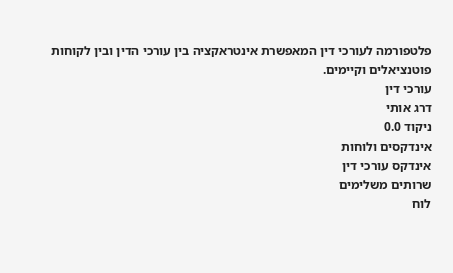פלטפורמה לעורכי דין המאפשרת אינטראקציה בין עורכי הדין ובין לקוחות פוטנציאלים וקיימים.
עורכי דין
דרג אותי
ניקוד 0.0
אינדקסים ולוחות
אינדקס עורכי דין
שרותים משלימים
לוח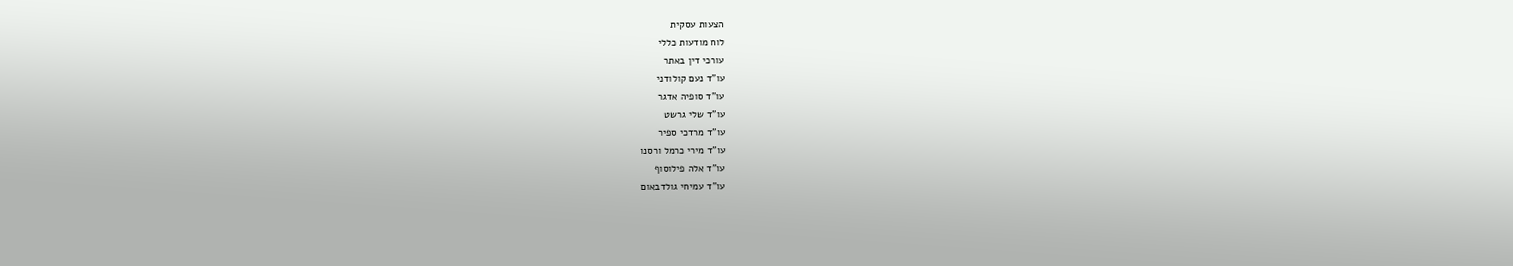הצעות עסקית
לוח מודעות כללי
עורכי דין באתר
עו"ד נעם קולודני
עו"ד סופיה אדגר
עו"ד שלי גרשט
עו"ד מרדכי ספיר
עו"ד מירי כרמל ורסנו
עו"ד אלה פילוסוף
עו"ד עמיחי גולדבאום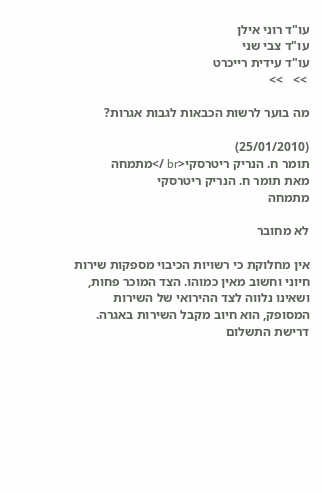עו"ד רוני אילן
עו"ד צבי שני
עו"ד עידית רייכרט
 >>   >>

מה בוער לרשות הכבאות לגבות אגרות?

(25/01/2010)
תומר ח. הנריק ריטרסקי<br />מתמחה
מאת תומר ח. הנריק ריטרסקי
מתמחה

לא מחובר

אין מחלוקת כי רשויות הכיבוי מספקות שירות חיוני וחשוב מאין כמוהו. הצד המוכר פחות, ושאינו נלווה לצד ההירואי של השירות המסופק, הוא חיוב מקבל השירות באגרה. דרישת התשלום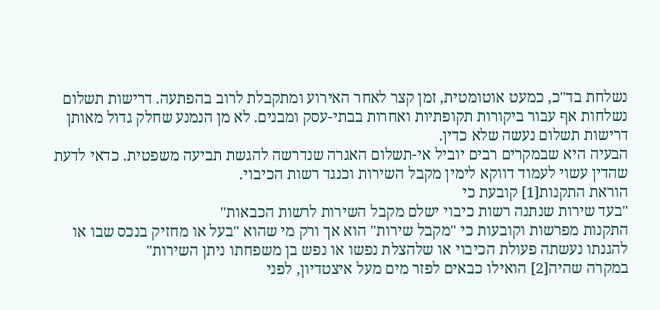נשלחת בד"כ, כמעט אוטומטית, זמן קצר לאחר האירוע ומתקבלת לרוב בהפתעה. דרישות תשלום נשלחות אף עבור ביקורות תקופתיות ואחרות בבתי-עסק ומבנים. לא מן הנמנע שחלק גדול מאותן דרישות תשלום נעשה שלא כדין.
הבעיה היא שבמקרים רבים יוביל אי-תשלום האגרה שנדרשה להגשת תביעה משפטית. כדאי לדעת שהדין עשוי לעמוד דווקא לימין מקבל השירות וכנגד רשות הכיבוי.
הוראת התקנות[1] קובעת כי
"בעד שירות שנתנה רשות כיבוי ישלם מקבל השירות לרשות הכבאות"
התקנות מפרשות וקובעות כי "מקבל שירות" הוא אך ורק מי שהוא "בעל או מחזיק בנכס שבו או להגנתו נעשתה פעולת הכיבוי או שלהצלת נפשו או נפש בן משפחתו ניתן השירות"
במקרה שהיה[2] הואילו כבאים לפזר מים מעל איצטדיון, לפני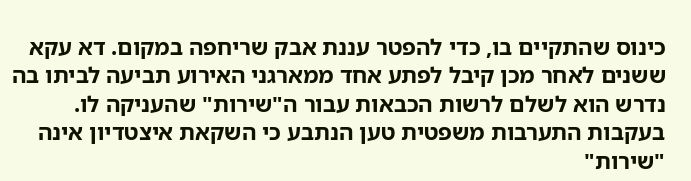כינוס שהתקיים בו, כדי להפטר עננת אבק שריחפה במקום. דא עקא ששנים לאחר מכן קיבל לפתע אחד ממארגני האירוע תביעה לביתו בה נדרש הוא לשלם לרשות הכבאות עבור ה"שירות" שהעניקה לו. בעקבות התערבות משפטית טען הנתבע כי השקאת איצטדיון אינה "שירות"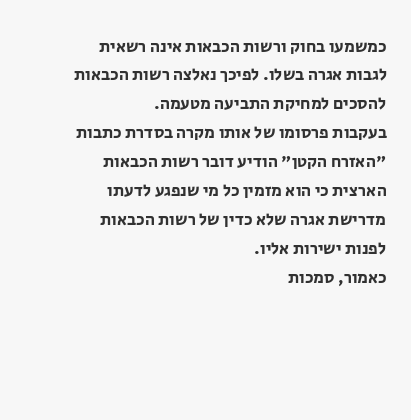כמשמעו בחוק ורשות הכבאות אינה רשאית לגבות אגרה בשלו. לפיכך נאלצה רשות הכבאות להסכים למחיקת התביעה מטעמה.
בעקבות פרסומו של אותו מקרה בסדרת כתבות "האזרח הקטן" הודיע דובר רשות הכבאות הארצית כי הוא מזמין כל מי שנפגע לדעתו מדרישת אגרה שלא כדין של רשות הכבאות לפנות ישירות אליו.
כאמור, סמכות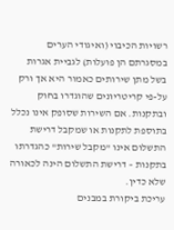רשויות הכיבוי (ואיגודי הערים במסגרתם הן פועלות) לגביית אגרות בשל מתן שירותים כאמור היא אך ורק על-פי קריטריונים שהוגדרו בחוק ובתקנות. אם השירות שסופק אינו נכלל בתוספת לתקנות או שמקבל דרישת התשלום אינו "מקבל שירות" כהגדרתו בתקנות – דרישת התשלום הינה לכאורה שלא כדין.
עריכת ביקורת במבנים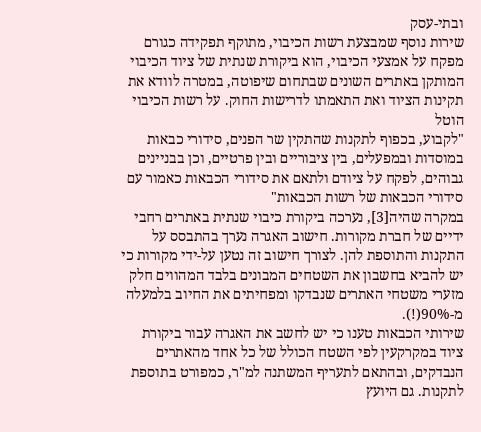ובתי-עסק
שירות נוסף שמבצעת רשות הכיבוי, מתוקף תפקידה כגורם מפקח על אמצעי הכיבוי, הוא ביקורת שנתית של ציוד הכיבוי המותקן באתרים השונים שבתחום שיפוטה, במטרה לוודא את תקינות הציוד ואת התאמתו לדרישות החוק. על רשות הכיבוי הוטל
"לקבוע, בכפוף לתקנות שהתקין שר הפנים, סידורי כבאות במוסדות ובמפעלים, בין ציבוריים ובין פרטיים, וכן בבניינים גבוהים, לפקח על ציודם ולתאם את סידורי הכבאות כאמור עם סידורי הכבאות של רשות הכבאות"
במקרה שהיה[3], נערכה ביקורת כיבוי שנתית באתרים רחבי ידיים של חברת מקורות. חישוב האגרה נערך בהתבסס על התקנות והתוספת להן. לצורך חישוב זה נטען על-ידי מקורות כי יש להביא בחשבון את השטחים המבונים בלבד המהווים חלק מזערי משטחי האתרים שנבדקו ומפחיתים את החיוב בלמעלה מ-90%(!).
שירותי הכבאות טענו כי יש לחשב את האגרה עבור ביקורת ציוד במקרקעין לפי השטח הכולל של כל אחד מהאתרים הנבדקים, ובהתאם לתעריף המשתנה למ"ר, כמפורט בתוספת לתקנות. גם היועץ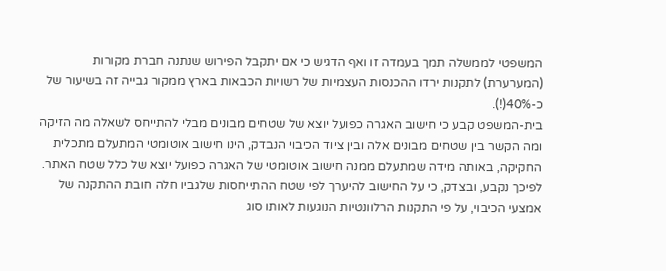המשפטי לממשלה תמך בעמדה זו ואף הדגיש כי אם יתקבל הפירוש שנתנה חברת מקורות (המערערת) לתקנות ירדו ההכנסות העצמיות של רשויות הכבאות בארץ ממקור גבייה זה בשיעור של כ-40%(!).
בית-המשפט קבע כי חישוב האגרה כפועל יוצא של שטחים מבונים מבלי להתייחס לשאלה מה הזיקה ומה הקשר בין שטחים מבונים אלה ובין ציוד הכיבוי הנבדק, הינו חישוב אוטומטי המתעלם מתכלית החקיקה, באותה מידה שמתעלם ממנה חישוב אוטומטי של האגרה כפועל יוצא של כלל שטח האתר.
לפיכך נקבע, ובצדק, כי על החישוב להיערך לפי שטח ההתייחסות שלגביו חלה חובת ההתקנה של אמצעי הכיבוי, על פי התקנות הרלוונטיות הנוגעות לאותו סוג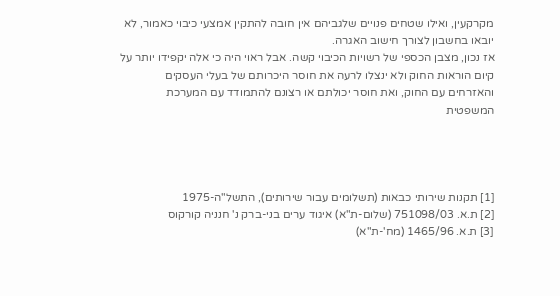מקרקעין, ואילו שטחים פנויים שלגביהם אין חובה להתקין אמצעי כיבוי כאמור, לא יובאו בחשבון לצורך חישוב האגרה.
אז נכון, מצבן הכספי של רשויות הכיבוי קשה. אבל ראוי היה כי אלה יקפידו יותר על קיום הוראות החוק ולא ינצלו לרעה את חוסר היכרותם של בעלי העסקים והאזרחים עם החוק, ואת חוסר יכולתם או רצונם להתמודד עם המערכת המשפטית




[1] תקנות שירותי כבאות (תשלומים עבור שירותים), התשל"ה-1975
[2] ת.א. 751098/03 (שלום-ת"א) איגוד ערים בני-ברק נ' חנניה קורקוס
[3] ת.א. 1465/96 (מח'-ת"א)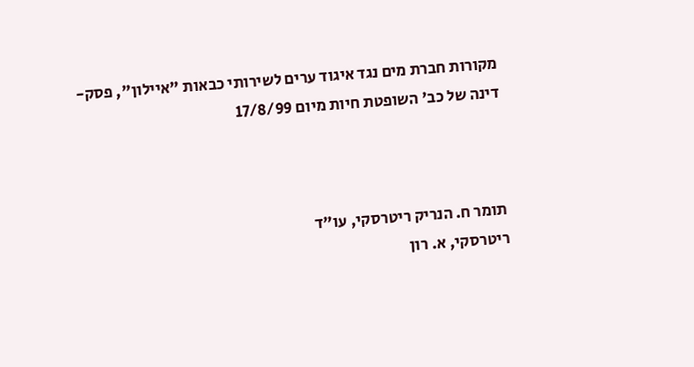מקורות חברת מים נגד איגוד ערים לשירותי כבאות "איילון", פסק-דינה של כב' השופטת חיות מיום 17/8/99



תומר ח. הנריק ריטרסקי, עו"ד
ריטרסקי, א. רון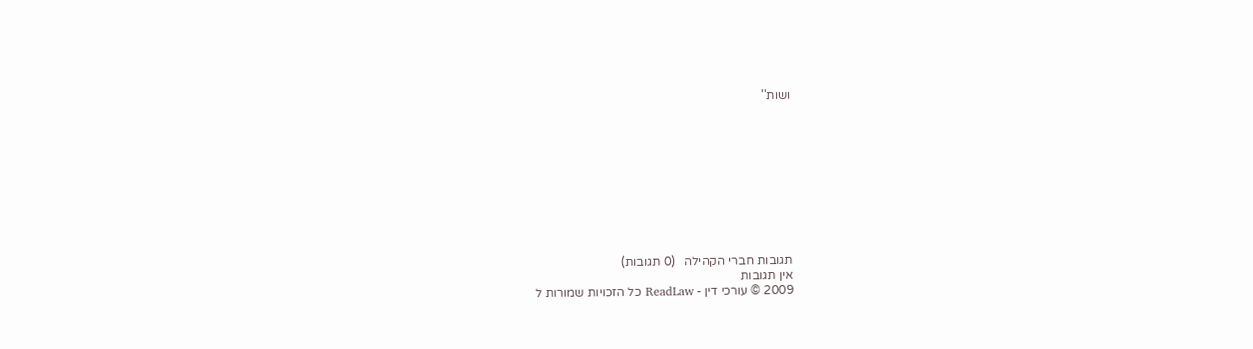ושות''










תגובות חברי הקהילה   (0 תגובות)
אין תגובות
2009 © עורכי דין - ReadLaw כל הזכויות שמורות ל